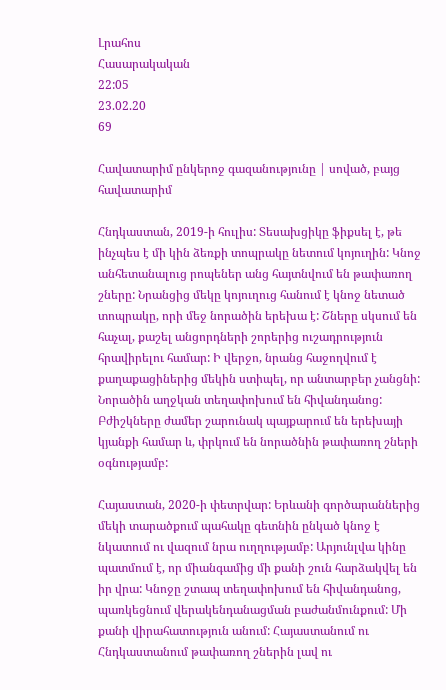Լրահոս
Հասարակական
22:05
23.02.20
69

Հավատարիմ ընկերոջ գազանությունը | սոված, բայց հավատարիմ

Հնդկաստան, 2019-ի հուլիս: Տեսախցիկը ֆիքսել է, թե ինչպես է մի կին ձեռքի տոպրակը նետում կոյուղին: Կնոջ անհետանալուց րոպեներ անց հայտնվում են թափառող շները: Նրանցից մեկը կոյուղուց հանում է կնոջ նետած տոպրակը, որի մեջ նորածին երեխա է: Շները սկսում են հաչալ, քաշել անցորդների շորերից ուշադրություն հրավիրելու համար: Ի վերջո, նրանց հաջողվում է քաղաքացիներից մեկին ստիպել, որ անտարբեր չանցնի: Նորածին աղջկան տեղափոխում են հիվանդանոց: Բժիշկները ժամեր շարունակ պայքարում են երեխայի կյանքի համար և, փրկում են նորածնին թափառող շների օգնությամբ:

Հայաստան, 2020-ի փետրվար: Երևանի գործարաններից մեկի տարածքում պահակը գետնին ընկած կնոջ է նկատում ու վազում նրա ուղղությամբ: Արյունլվա կինը պատմում է, որ միանգամից մի քանի շուն հարձակվել են իր վրա: Կնոջը շտապ տեղափոխում են հիվանդանոց, պառկեցնում վերակենդանացման բաժանմունքում: Մի քանի վիրահատություն անում: Հայաստանում ու Հնդկաստանում թափառող շներին լավ ու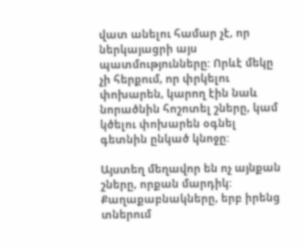վատ անելու համար չէ, որ ներկայացրի այս պատմությունները: Որևէ մեկը չի հերքում, որ փրկելու փոխարեն, կարող էին նաև նորածնին հոշոտել շները, կամ կծելու փոխարեն օգնել գետնին ընկած կնոջը:

Այստեղ մեղավոր են ոչ այնքան շները, որքան մարդիկ: Քաղաքաբնակները, երբ իրենց տներում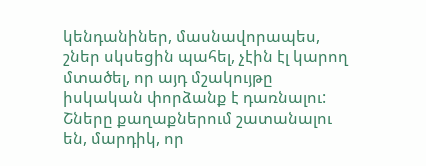կենդանիներ, մասնավորապես, շներ սկսեցին պահել, չէին էլ կարող մտածել, որ այդ մշակույթը իսկական փորձանք է դառնալու: Շները քաղաքներում շատանալու են, մարդիկ, որ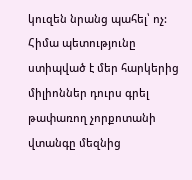կուզեն նրանց պահել՝ ոչ: Հիմա պետությունը ստիպված է մեր հարկերից միլիոններ դուրս գրել թափառող չորքոտանի վտանգը մեզնից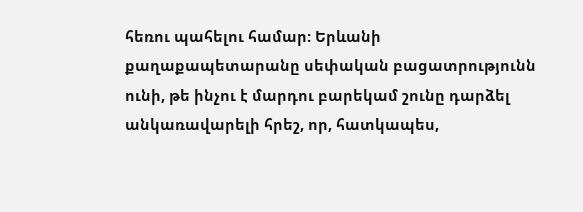հեռու պահելու համար: Երևանի քաղաքապետարանը սեփական բացատրությունն ունի, թե ինչու է մարդու բարեկամ շունը դարձել անկառավարելի հրեշ, որ, հատկապես,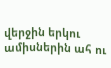վերջին երկու ամիսներին ահ ու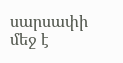սարսափի մեջ է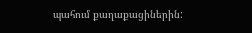պահում քաղաքացիներին: